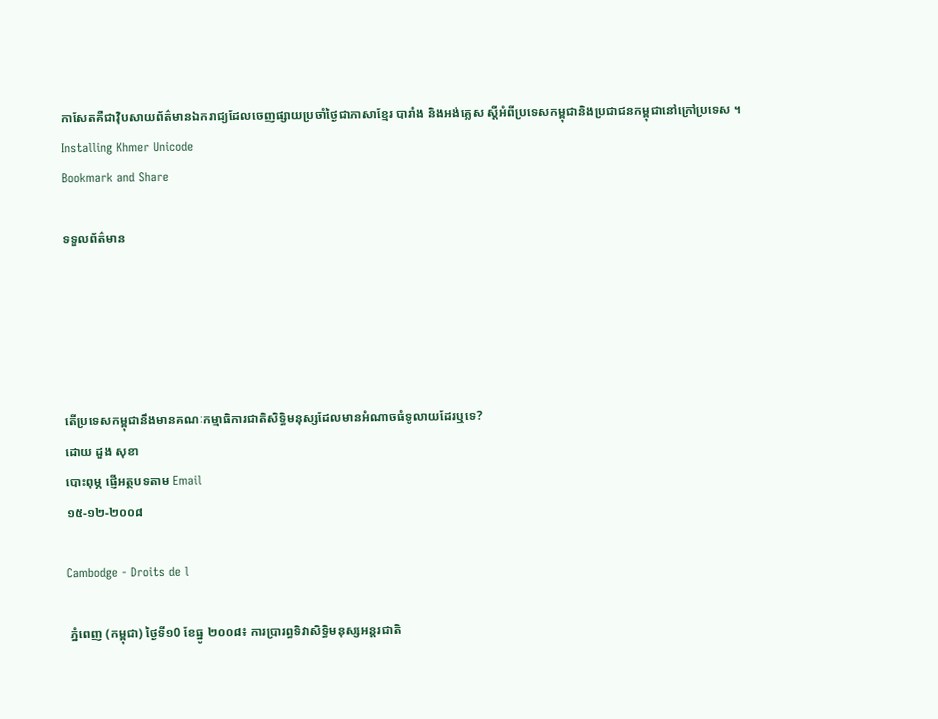កាសែតគឺជាវ៉ិបសាយព័ត៌មានឯករាជ្យដែលចេញផ្សាយប្រចាំថ្ងៃជាភាសាខ្មែរ បារាំង និងអង់គ្លេស ស្តីអំពីប្រទេសកម្ពុជានិងប្រជាជនកម្ពុជានៅក្រៅប្រទេស ។
Installing Khmer Unicode
Bookmark and Share

ទទួលព័ត៌មាន





តើប្រទេសកម្ពុជានឹងមានគណៈកម្មាធិការជាតិសិទ្ធិមនុស្សដែលមានអំណាចធំទូលាយដែរឬទេ?
ដោយ ដួង សុខា
បោះពុម្ភ ផ្ញើអត្ថបទតាម Email
១៥-១២-២០០៨

Cambodge - Droits de l

 ភ្នំពេញ (កម្ពុជា) ថ្ងៃទី១0 ខែធ្នូ ២០០៨៖ ការប្រារព្ធទិវាសិទ្ធិមនុស្សអន្តរជាតិ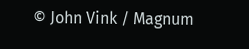© John Vink / Magnum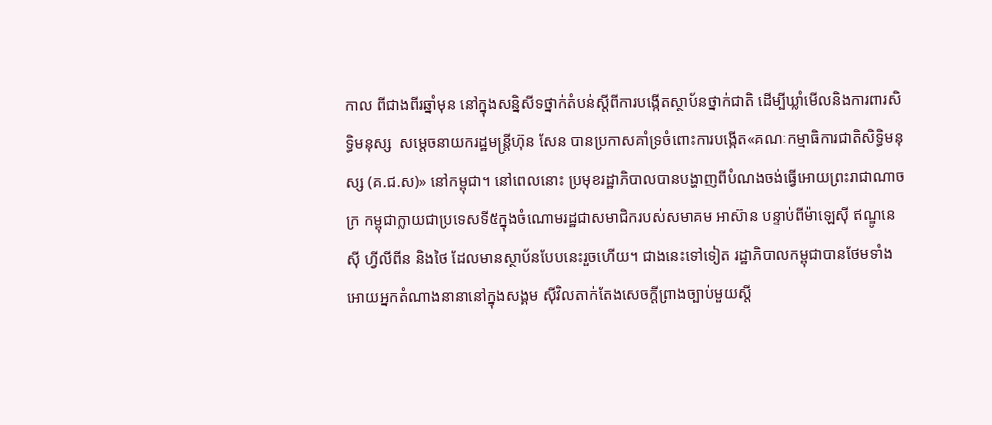កាល ពីជាងពីរឆ្នាំមុន នៅក្នុងសន្និសីទថ្នាក់តំបន់ស្តីពីការបង្កើតស្ថាប័នថ្នាក់ជាតិ ដើម្បីឃ្លាំមើលនិងការពារសិទ្ធិមនុស្ស  សម្តេចនាយករដ្ឋមន្ត្រីហ៊ុន សែន បានប្រកាសគាំទ្រចំពោះការបង្កើត«គណៈកម្មាធិការជាតិសិទ្ធិមនុស្ស (គ.ជ.ស)» នៅកម្ពុជា។ នៅពេលនោះ ប្រមុខរដ្ឋាភិបាលបានបង្ហាញពីបំណងចង់ធ្វើអោយព្រះរាជាណាចក្រ កម្ពុជាក្លាយជាប្រទេសទី៥ក្នុងចំណោមរដ្ឋជាសមាជិករបស់សមាគម អាស៊ាន បន្ទាប់ពីម៉ាឡេស៊ី ឥណ្ឌូនេស៊ី ហ្វីលីពីន និងថៃ ដែលមានស្ថាប័នបែបនេះរួចហើយ។ ជាងនេះទៅទៀត រដ្ឋាភិបាលកម្ពុជាបានថែមទាំងអោយអ្នកតំណាងនានានៅក្នុងសង្គម ស៊ីវិលតាក់តែងសេចក្តីព្រាងច្បាប់មួយស្តី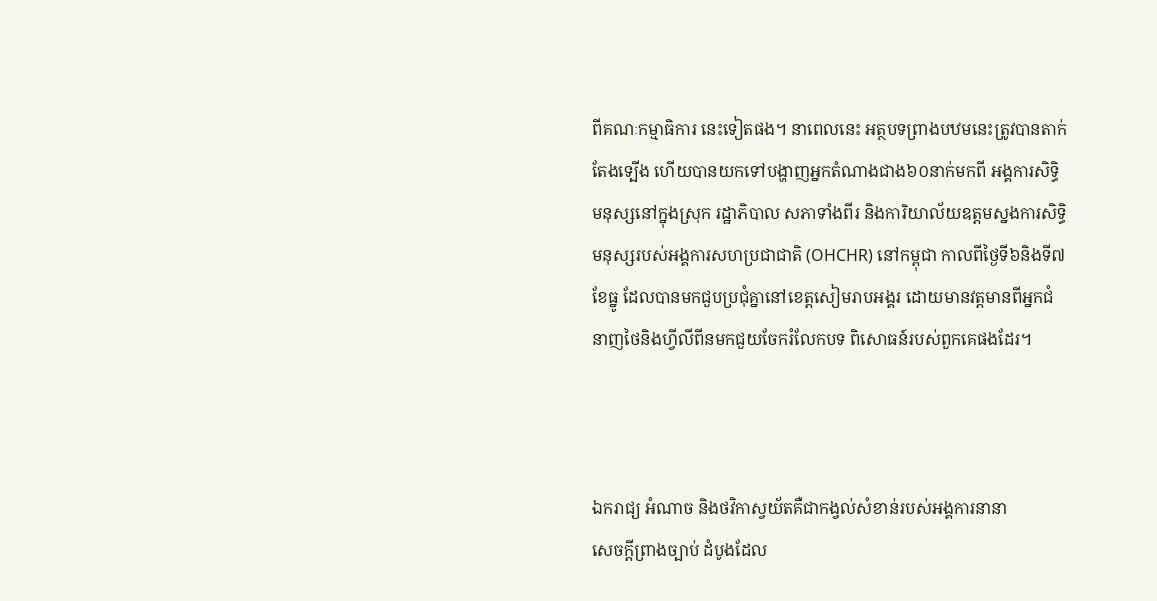ពីគណៈកម្មាធិការ នេះទៀតផង។ នាពេលនេះ អត្ថបទព្រាងបឋមនេះត្រូវបានតាក់តែងទ្បើង ហើយបានយកទៅបង្ហាញអ្នកតំណាងជាង៦០នាក់មកពី អង្គការសិទ្ធិមនុស្សនៅក្នុងស្រុក រដ្ឋាភិបាល សភាទាំងពីរ និងការិយាល័យឧត្តមស្នងការសិទ្ធិមនុស្សរបស់អង្គការសហប្រជាជាតិ (OHCHR) នៅកម្ពុជា កាលពីថ្ងៃទី៦និងទី៧ ខែធ្នូ ដែលបានមកជួបប្រជុំគ្នានៅខេត្តសៀមរាបអង្គរ ដោយមានវត្តមានពីអ្នកជំនាញថៃនិងហ្វីលីពីនមកជួយចែករំលែកបទ ពិសោធន៍របស់ពួកគេផងដែរ។



ឯករាជ្យ អំណាច និងថវិកាស្វយ័តគឺជាកង្វល់សំខាន់របស់អង្គការនានា
សេចក្តីព្រាងច្បាប់ ដំបូងដែល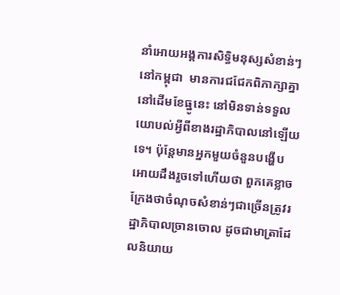នាំអោយអង្គការសិទ្ធិមនុស្សសំខាន់ៗនៅកម្ពុជា  មានការជជែកពិភាក្សាគ្នានៅដើមខែធ្នូនេះ នៅមិនទាន់ទទួលយោបល់អ្វីពីខាងរដ្ឋាភិបាលនៅឡើយទេ។ ប៉ុន្តែមានអ្នកមួយចំនួនបង្ហើបអោយដឹងរួចទៅហើយថា ពួកគេខ្លាចក្រែងថាចំណុចសំខាន់ៗជាច្រើនត្រូវរដ្ឋាភិបាលច្រានចោល ដូចជាមាត្រាដែលនិយាយ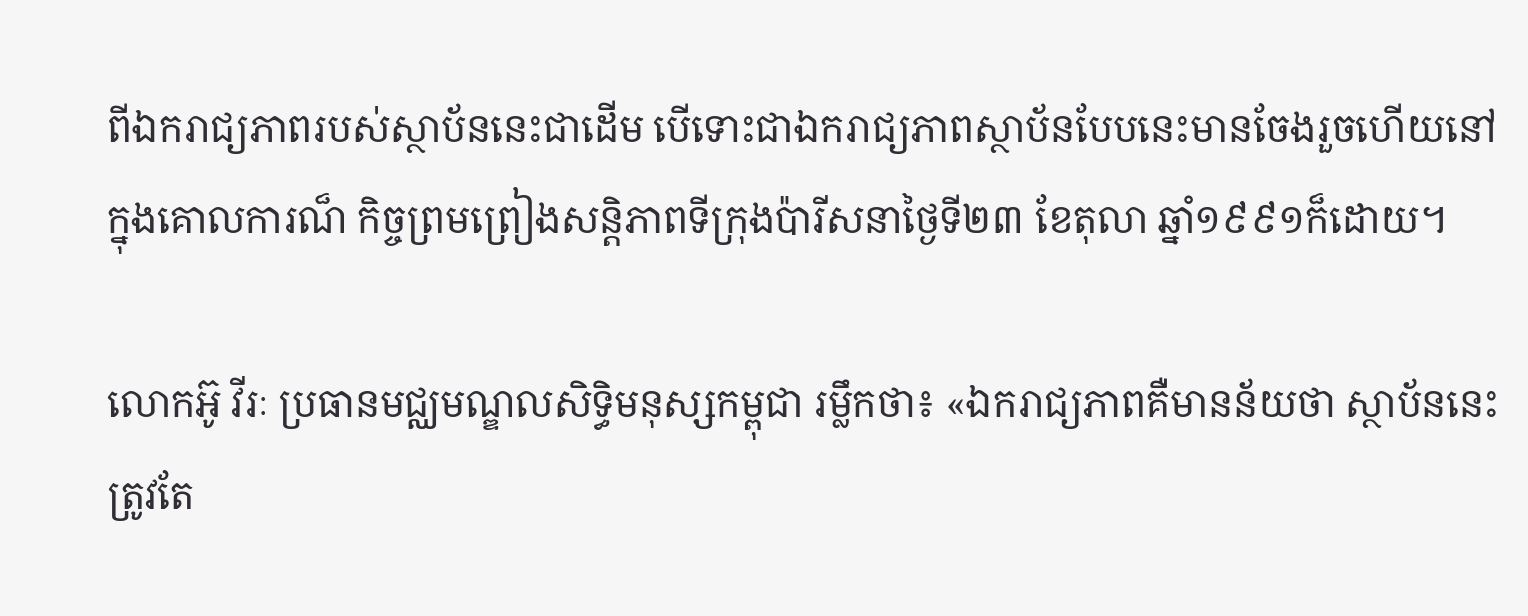ពីឯករាជ្យភាពរបស់ស្ថាប័ននេះជាដើម បើទោះជាឯករាជ្យភាពស្ថាប័នបែបនេះមានចែងរួចហើយនៅក្នុងគោលការណ៏ កិច្ចព្រមព្រៀងសន្តិភាពទីក្រុងប៉ារីសនាថ្ងៃទី២៣ ខែតុលា ឆ្នាំ១៩៩១ក៏ដោយ។

លោកអ៊ូ វីរៈ ប្រធានមជ្ឈមណ្ឌលសិទ្ធិមនុស្សកម្ពុជា រម្លឹកថា៖ «ឯករាជ្យភាពគឺមានន័យថា ស្ថាប័ននេះត្រូវតែ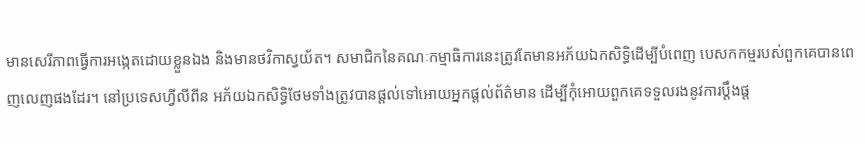មានសេរីភាពធ្វើការអង្កេតដោយខ្លួនឯង និងមានថវិកាស្វយ័ត។ សមាជិកនៃគណៈកម្មាធិការនេះត្រូវតែមានអភ័យឯកសិទ្ធិដើម្បីបំពេញ បេសកកម្មរបស់ពួកគេបានពេញលេញផងដែរ។ នៅប្រទេសហ្វីលីពីន អភ័យឯកសិទ្ធិថែមទាំងត្រូវបានផ្តល់ទៅអោយអ្នកផ្តល់ព័ត៌មាន ដើម្បីកុំអោយពួកគេទទួលរងនូវការប្តឹងផ្ត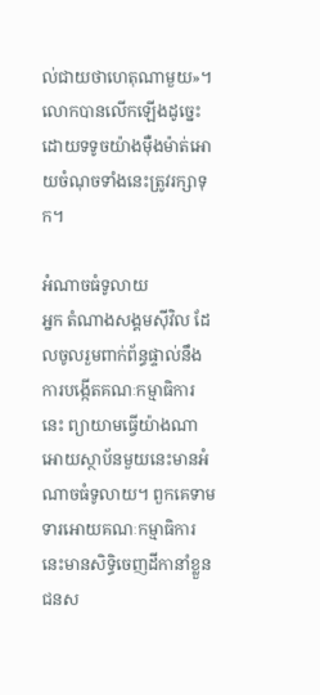ល់ជាយថាហេតុណាមួយ»។ លោកបានលើកឡើងដូច្នេះ ដោយទទូចយ៉ាងម៉ឺងម៉ាត់អោយចំណុចទាំងនេះត្រូវរក្សាទុក។

អំណាចធំទូលាយ
អ្នក តំណាងសង្គមស៊ីវិល ដែលចូលរួមពាក់ព័ន្ធផ្ទាល់នឹងការបង្កើតគណៈកម្មាធិការនេះ ព្យាយាមធ្វើយ៉ាងណាអោយស្ថាប័នមួយនេះមានអំណាចធំទូលាយ។ ពួកគេទាមទារអោយគណៈកម្មាធិការនេះមានសិទ្ធិចេញដីកានាំខ្លួន ជនស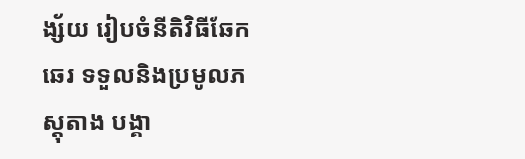ង្ស័យ រៀបចំនីតិវិធីឆែកឆេរ ទទួលនិងប្រមូលភស្តុតាង បង្គា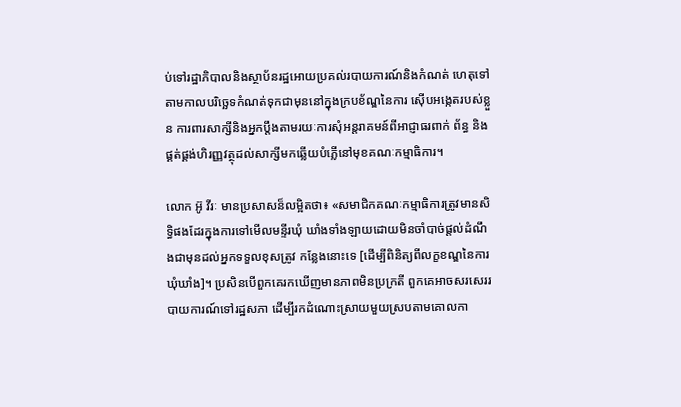ប់ទៅរដ្ឋាភិបាលនិងស្ថាប័នរដ្ឋអោយប្រគល់របាយការណ៍និងកំណត់ ហេតុទៅតាមកាលបរិច្ឆេទកំណត់ទុកជាមុននៅក្នុងក្របខ័ណ្ឌនៃការ ស៊ើបអង្កេតរបស់ខ្លួន ការពារសាក្សីនិងអ្នកប្តឹងតាមរយៈការសុំអន្តរាគមន៍ពីអាជ្ញាធរពាក់ ព័ន្ធ និងផ្គត់ផ្គង់ហិរញ្ញវត្ថុដល់សាក្សីមកឆ្លើយបំភ្លើនៅមុខគណៈកម្មាធិការ។

លោក អ៊ូ វីរៈ មានប្រសាសន៏លម្អិតថា៖ «សមាជិកគណៈកម្មាធិការត្រូវមានសិទ្ធិផងដែរក្នុងការទៅមើលមន្ទីរឃុំ ឃាំងទាំងឡាយដោយមិនចាំបាច់ផ្តល់ដំណឹងជាមុនដល់អ្នកទទួលខុសត្រូវ កន្លែងនោះទេ [ដើម្បីពិនិត្យពីលក្ខខណ្ឌនៃការឃុំឃាំង]។ ប្រសិនបើពួកគេរកឃើញមានភាពមិនប្រក្រតី ពួកគេអាចសរសេររបាយការណ៍ទៅរដ្ឋសភា ដើម្បីរកដំណោះស្រាយមួយស្របតាមគោលកា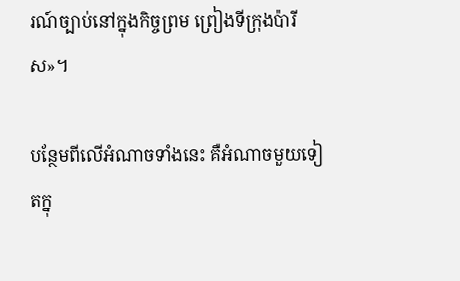រណ៍ច្បាប់នៅក្នុងកិច្ចព្រម ព្រៀងទីក្រុងប៉ារីស»។

បន្ថែមពីលើអំណាចទាំងនេះ គឺអំណាចមួយទៀតក្នុ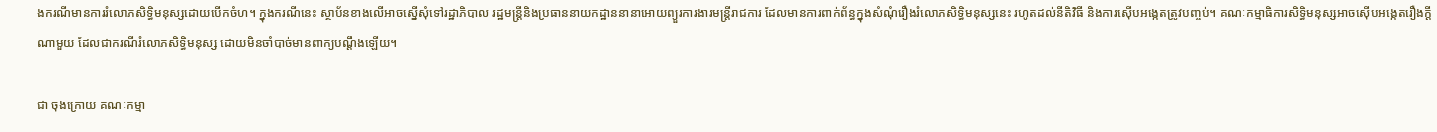ងករណីមានការរំលោភសិទ្ធិមនុស្សដោយបើកចំហ។ ក្នុងករណីនេះ ស្ថាប័នខាងលើអាចស្នើសុំទៅរដ្ឋាភិបាល រដ្ឋមន្ត្រីនិងប្រធាននាយកដ្ឋាននានាអោយព្យួរការងារមន្ត្រីរាជការ ដែលមានការពាក់ព័ន្ធក្នុងសំណុំរឿងរំលោភសិទ្ធិមនុស្សនេះ រហូតដល់នីតិវិធី និងការស៊ើបអង្កេតត្រូវបញ្ចប់។ គណៈកម្មាធិការសិទ្ធិមនុស្សអាចស៊ើបអង្កេតរឿងក្តីណាមួយ ដែលជាករណីរំលោភសិទ្ធិមនុស្ស ដោយមិនចាំបាច់មានពាក្យបណ្តឹងឡើយ។

ជា ចុងក្រោយ គណៈកម្មា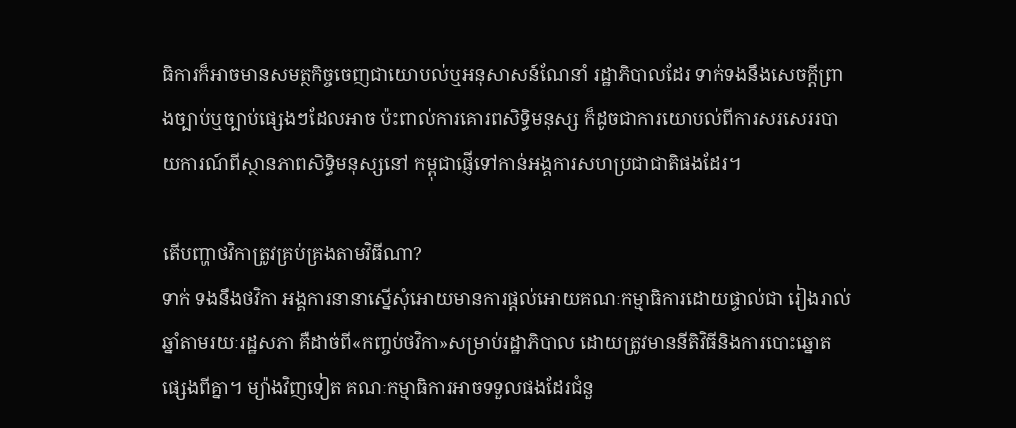ធិការក៏អាចមានសមត្ថកិច្ចចេញជាយោបល់ឬអនុសាសន៍ណែនាំ រដ្ឋាភិបាលដែរ ទាក់ទងនឹងសេចក្តីព្រាងច្បាប់ឬច្បាប់ផ្សេងៗដែលអាច ប៉ះពាល់ការគោរពសិទ្ធិមនុស្ស ក៏ដូចជាការយោបល់ពីការសរសេររបាយការណ៍ពីស្ថានភាពសិទ្ធិមនុស្សនៅ កម្ពុជាផ្ញើទៅកាន់អង្គការសហប្រជាជាតិផងដែរ។

តើបញ្ហាថវិកាត្រូវគ្រប់គ្រងតាមវិធីណា?
ទាក់ ទងនឹងថវិកា អង្គការនានាស្នើសុំអោយមានការផ្តល់អោយគណៈកម្មាធិការដោយផ្ទាល់ជា រៀងរាល់ឆ្នាំតាមរយៈរដ្ឋសភា គឺដាច់ពី«កញ្ចប់ថវិកា»សម្រាប់រដ្ឋាភិបាល ដោយត្រូវមាននីតិវិធីនិងការបោះឆ្នោតផ្សេងពីគ្នា។ ម្យ៉ាងវិញទៀត គណៈកម្មាធិការអាចទទួលផងដែរជំនួ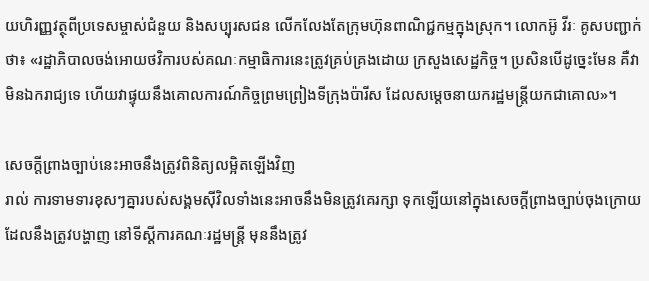យហិរញ្ញវត្ថុពីប្រទេសម្ចាស់ជំនួយ និងសប្បុរសជន លើកលែងតែក្រុមហ៊ុនពាណិជ្ជកម្មក្នុងស្រុក។ លោកអ៊ូ វីរៈ គូសបញ្ជាក់ថា៖ «រដ្ឋាភិបាលចង់អោយថវិការបស់គណៈកម្មាធិការនេះត្រូវគ្រប់គ្រងដោយ ក្រសួងសេដ្ឋកិច្ច។ ប្រសិនបើដូច្នេះមែន គឺវាមិនឯករាជ្យទេ ហើយវាផ្ទុយនឹងគោលការណ៍កិច្ចព្រមព្រៀងទីក្រុងប៉ារីស ដែលសម្តេចនាយករដ្ឋមន្ត្រីយកជាគោល»។

សេចក្តីព្រាងច្បាប់នេះអាចនឹងត្រូវពិនិត្យលម្អិតឡើងវិញ
រាល់ ការទាមទារខុសៗគ្នារបស់សង្គមស៊ីវិលទាំងនេះអាចនឹងមិនត្រូវគេរក្សា ទុកឡើយនៅក្នុងសេចក្តីព្រាងច្បាប់ចុងក្រោយដែលនឹងត្រូវបង្ហាញ នៅទីស្តីការគណៈរដ្ឋមន្ត្រី មុននឹងត្រូវ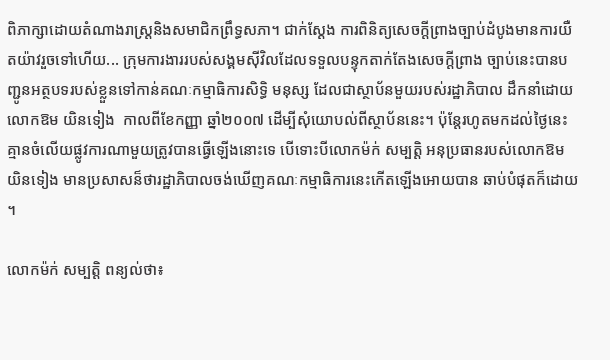ពិភាក្សាដោយតំណាងរាស្រ្តនិងសមាជិកព្រឹទ្ធសភា។ ជាក់ស្តែង ការពិនិត្យសេចក្តីព្រាងច្បាប់ដំបូងមានការយឺតយ៉ាវរួចទៅហើយ... ក្រុមការងាររបស់សង្គមស៊ីវិលដែលទទួលបន្ទុកតាក់តែងសេចក្តីព្រាង ច្បាប់នេះបានបញ្ជូនអត្ថបទរបស់ខ្លួនទៅកាន់គណៈកម្មាធិការសិទ្ធិ មនុស្ស ដែលជាស្ថាប័នមួយរបស់រដ្ឋាភិបាល ដឹកនាំដោយលោកឱម យិនទៀង  កាលពីខែកញ្ញា ឆ្នាំ២០០៧ ដើម្បីសុំយោបល់ពីស្ថាប័ននេះ។ ប៉ុន្តែរហូតមកដល់ថ្ងៃនេះ គ្មានចំលើយផ្លូវការណាមួយត្រូវបានធ្វើឡើងនោះទេ បើទោះបីលោកម៉ក់ សម្បត្តិ អនុប្រធានរបស់លោកឱម យិនទៀង មានប្រសាសន៏ថារដ្ឋាភិបាលចង់ឃើញគណៈកម្មាធិការនេះកើតឡើងអោយបាន ឆាប់បំផុតក៏ដោយ។

លោកម៉ក់ សម្បតិ្ត ពន្យល់ថា៖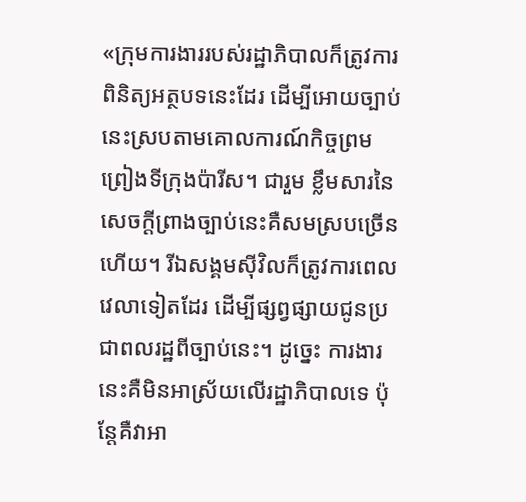«ក្រុមការងាររបស់រដ្ឋាភិបាលក៏ត្រូវការពិនិត្យអត្ថបទនេះដែរ ដើម្បីអោយច្បាប់នេះស្របតាមគោលការណ៍កិច្ចព្រមព្រៀងទីក្រុងប៉ារីស។ ជារួម ខ្លឹមសារនៃសេចក្តីព្រាងច្បាប់នេះគឺសមស្របច្រើនហើយ។ រីឯសង្គមស៊ីវិលក៏ត្រូវការពេលវេលាទៀតដែរ ដើម្បីផ្សព្វផ្សាយជូនប្រជាពលរដ្ឋពីច្បាប់នេះ។ ដូច្នេះ ការងារនេះគឺមិនអាស្រ័យលើរដ្ឋាភិបាលទេ ប៉ុន្តែគឺវាអា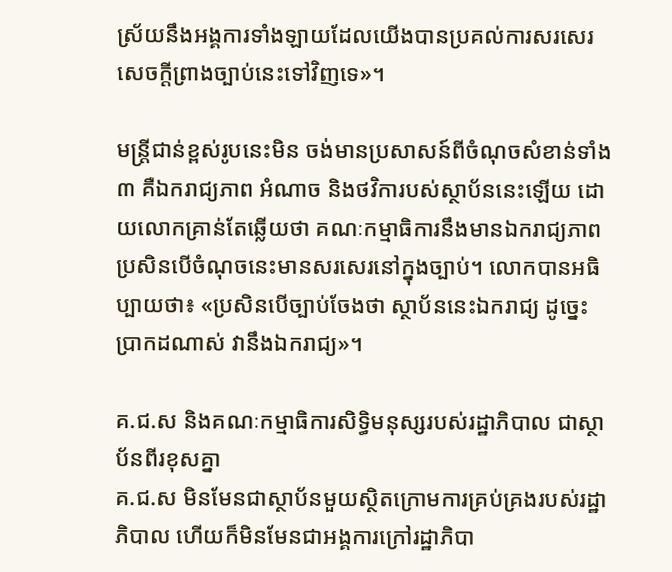ស្រ័យនឹងអង្គការទាំងឡាយដែលយើងបានប្រគល់ការសរសេរ សេចក្តីព្រាងច្បាប់នេះទៅវិញទេ»។

មន្ត្រីជាន់ខ្ពស់រូបនេះមិន ចង់មានប្រសាសន៍ពីចំណុចសំខាន់ទាំង៣ គឺឯករាជ្យភាព អំណាច និងថវិការបស់ស្ថាប័ននេះឡើយ ដោយលោកគ្រាន់តែឆ្លើយថា គណៈកម្មាធិការនឹងមានឯករាជ្យភាព ប្រសិនបើចំណុចនេះមានសរសេរនៅក្នុងច្បាប់។ លោកបានអធិប្បាយថា៖ «ប្រសិនបើច្បាប់ចែងថា ស្ថាប័ននេះឯករាជ្យ ដូច្នេះប្រាកដណាស់ វានឹងឯករាជ្យ»។

គ.ជ.ស និងគណៈកម្មាធិការសិទ្ធិមនុស្សរបស់រដ្ឋាភិបាល ជាស្ថាប័នពីរខុសគ្នា
គ.ជ.ស មិនមែនជាស្ថាប័នមួយស្ថិតក្រោមការគ្រប់គ្រងរបស់រដ្ឋាភិបាល ហើយក៏មិនមែនជាអង្គការក្រៅរដ្ឋាភិបា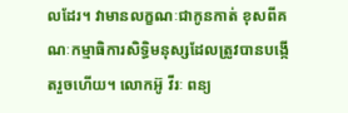លដែរ។ វាមានលក្ខណៈជាកូនកាត់ ខុសពីគណៈកម្មាធិការសិទ្ធិមនុស្សដែលត្រូវបានបង្កើតរួចហើយ។ លោកអ៊ូ វីរៈ ពន្យ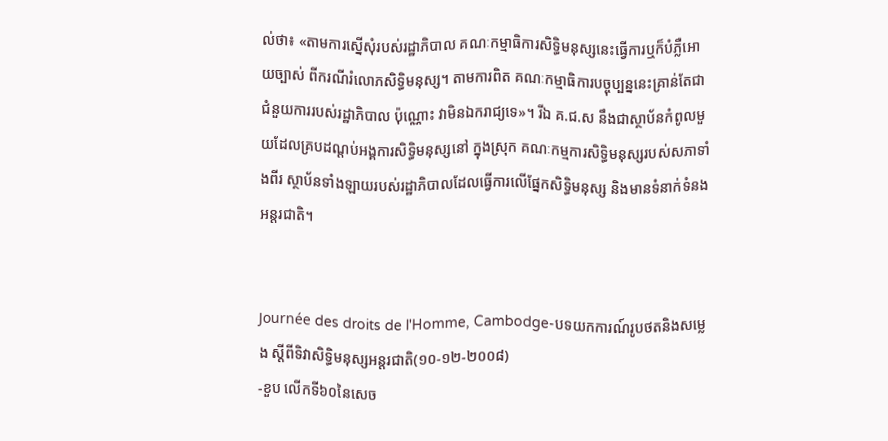ល់ថា៖ «តាមការស្នើសុំរបស់រដ្ឋាភិបាល គណៈកម្មាធិការសិទ្ធិមនុស្សនេះធ្វើការឬក៏បំភ្លឺអោយច្បាស់ ពីករណីរំលោភសិទ្ធិមនុស្ស។ តាមការពិត គណៈកម្មាធិការបច្ចុប្បន្ននេះគ្រាន់តែជាជំនួយការរបស់រដ្ឋាភិបាល ប៉ុណ្ណោះ វាមិនឯករាជ្យទេ»។ រីឯ គ.ជ.ស នឹងជាស្ថាប័នកំពូលមួយដែលគ្របដណ្តប់អង្គការសិទ្ធិមនុស្សនៅ ក្នុងស្រុក គណៈកម្មការសិទ្ធិមនុស្សរបស់សភាទាំងពីរ ស្ថាប័នទាំងឡាយរបស់រដ្ឋាភិបាលដែលធ្វើការលើផ្នែកសិទ្ធិមនុស្ស និងមានទំនាក់ទំនងអន្តរជាតិ។


Journée des droits de l'Homme, Cambodge-បទយកការណ៍រូបថតនិងសម្លេង ស្តីពីទិវាសិទ្ធិមនុស្សអន្តរជាតិ(១០-១២-២០០៨)
-ខួប លើកទី៦០នៃសេច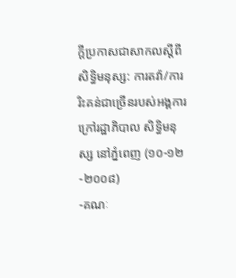ក្តីប្រកាសជាសាកលស្តីពីសិទ្ធិមនុស្ស: ការតវ៉ា/ការរិះគន់ជាច្រើនរបស់អង្គការក្រៅរដ្ឋាភិបាល សិទ្ធិមនុស្ស នៅភ្នំពេញ (១០-១២-២០០៨)
-គណៈ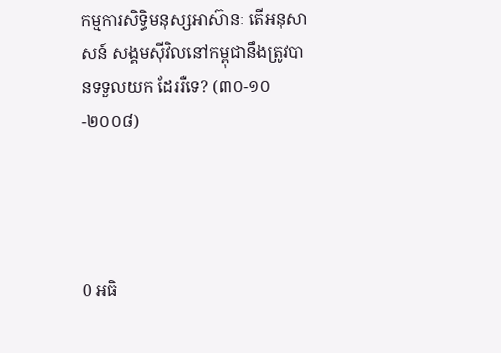កម្មការសិទ្ធិមនុស្សអាស៊ានៈ តើអនុសាសន៍ សង្គមស៊ីវិលនៅកម្ពុជានឹងត្រូវបានទទួលយក ដែររឺទេ? (៣០-១០-២០០៨)




0 អធិ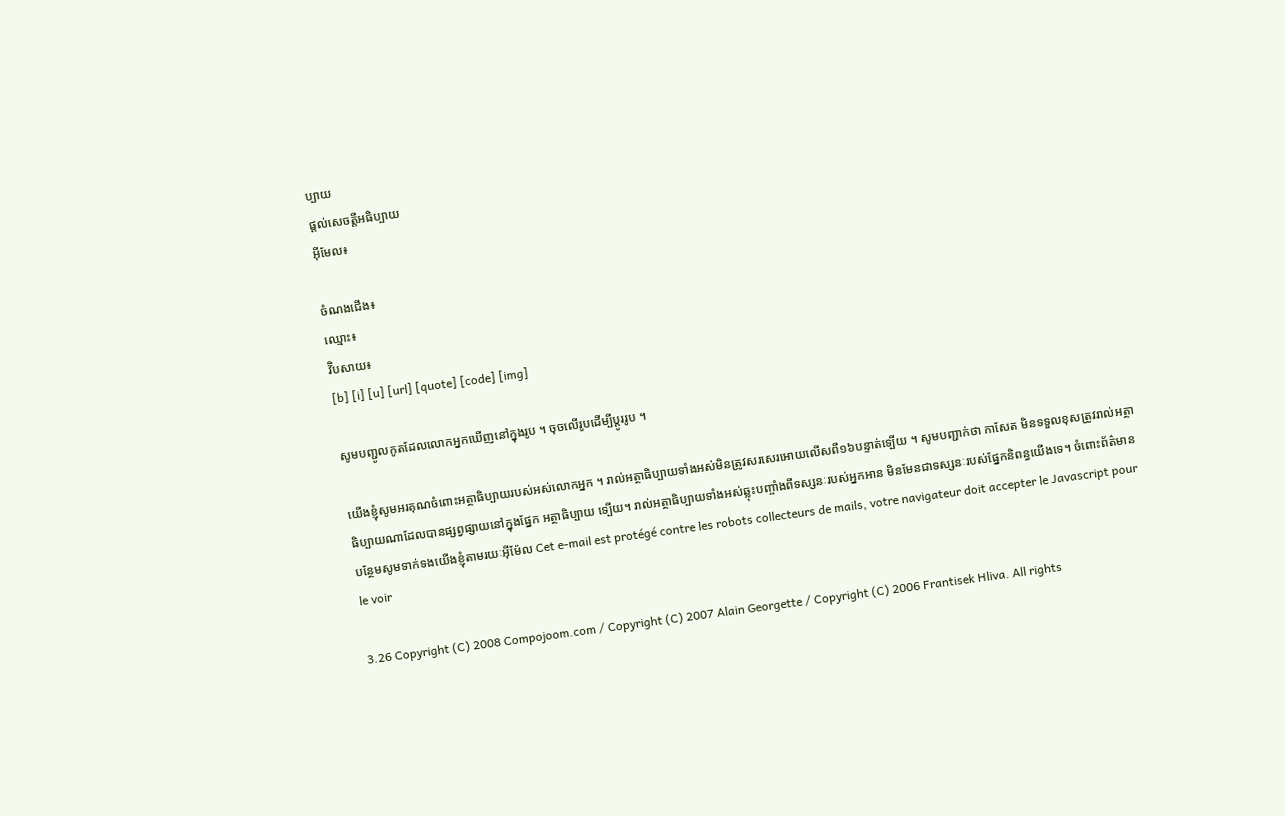ប្បាយ
ផ្តល់សេចត្តីអធិប្បាយ
អ៊ីមែល៖

ចំណងជើង៖
ឈ្មោះ៖
វ៊ិបសាយ៖
[b] [i] [u] [url] [quote] [code] [img]

សូមបញ្ជូលកូតដែលលោកអ្នកឃើញនៅក្នុងរូប ។ ចុចលើរូបដើម្បីប្តូររូប ។

យើងខ្ញុំសូមអរគុណចំពោះអត្ថាធិប្បាយរបស់អស់លោកអ្នក ។ រាល់អត្ថាធិប្បាយទាំងអស់មិនត្រូវសរសេរអោយលើសពី១៦បន្ទាត់ទ្បើយ ។ សូមបញ្ជាក់ថា កាសែត មិនទទួលខុសត្រូវរាល់អត្ថាធិប្បាយណាដែលបានផ្សព្វផ្សាយនៅក្នុងផ្នែក អត្ថាធិប្បាយ ទ្បើយ។ រាល់អត្ថាធិប្បាយទាំងអស់ឆ្លុះបញ្ចាំងពីទស្សនៈរបស់អ្នកអាន មិនមែនជាទស្សនៈរបស់ផ្នែកនិពន្ធយើងទេ។ ចំពោះព័ត៌មានបន្ថែមសូមទាក់ទងយើងខ្ញុំតាមរយៈអ៊ីម៉ែល Cet e-mail est protégé contre les robots collecteurs de mails, votre navigateur doit accepter le Javascript pour le voir

3.26 Copyright (C) 2008 Compojoom.com / Copyright (C) 2007 Alain Georgette / Copyright (C) 2006 Frantisek Hliva. All rights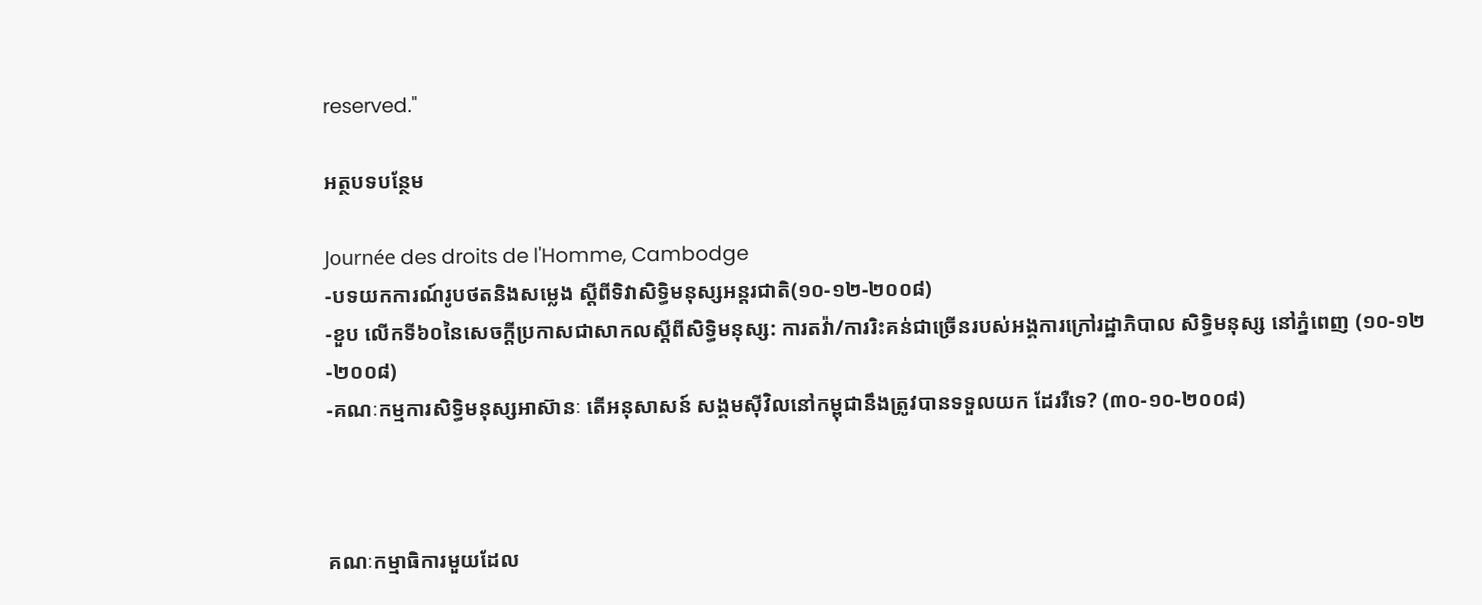reserved."

អត្ថបទបន្ថែម

Journée des droits de l'Homme, Cambodge
-បទយកការណ៍រូបថតនិងសម្លេង ស្តីពីទិវាសិទ្ធិមនុស្សអន្តរជាតិ(១០-១២-២០០៨)
-ខួប លើកទី៦០នៃសេចក្តីប្រកាសជាសាកលស្តីពីសិទ្ធិមនុស្ស: ការតវ៉ា/ការរិះគន់ជាច្រើនរបស់អង្គការក្រៅរដ្ឋាភិបាល សិទ្ធិមនុស្ស នៅភ្នំពេញ (១០-១២-២០០៨)
-គណៈកម្មការសិទ្ធិមនុស្សអាស៊ានៈ តើអនុសាសន៍ សង្គមស៊ីវិលនៅកម្ពុជានឹងត្រូវបានទទួលយក ដែររឺទេ? (៣០-១០-២០០៨)



គណៈកម្មាធិការមួយដែល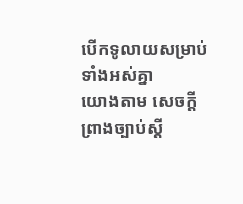បើកទូលាយសម្រាប់ទាំងអស់គ្នា
យោងតាម សេចក្តីព្រាងច្បាប់ស្តី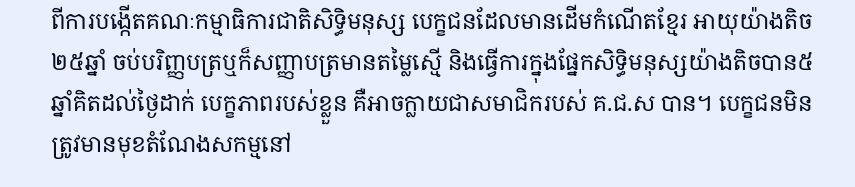ពីការបង្កើតគណៈកម្មាធិការជាតិសិទ្ធិមនុស្ស បេក្ខជនដែលមានដើមកំណើតខ្មែរ អាយុយ៉ាងតិច២៥ឆ្នាំ ចប់បរិញ្ញបត្រឬក៏សញ្ញាបត្រមានតម្លៃស្មើ និងធ្វើការក្នុងផ្នែកសិទ្ធិមនុស្សយ៉ាងតិចបាន៥ឆ្នាំគិតដល់ថ្ងៃដាក់ បេក្ខភាពរបស់ខ្លួន គឺអាចក្លាយជាសមាជិករបស់ គ.ជ.ស បាន។ បេក្ខជនមិនត្រូវមានមុខតំណែងសកម្មនៅ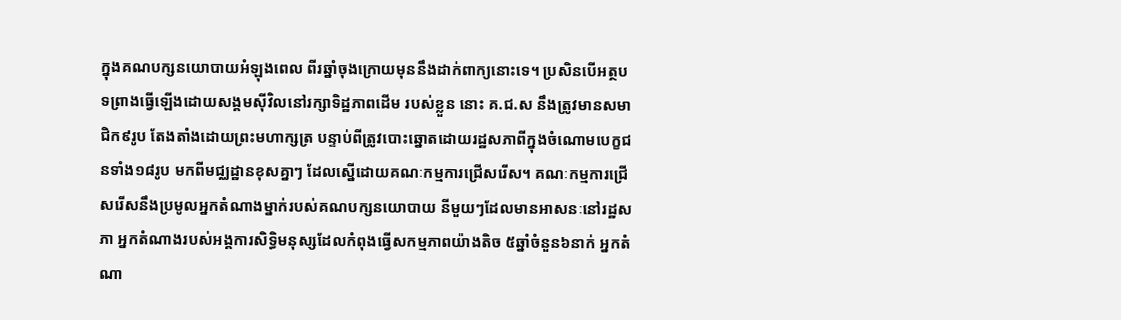ក្នុងគណបក្សនយោបាយអំឡុងពេល ពីរឆ្នាំចុងក្រោយមុននឹងដាក់ពាក្យនោះទេ។ ប្រសិនបើអត្ថបទព្រាងធ្វើឡើងដោយសង្គមស៊ីវិលនៅរក្សាទិដ្ឋភាពដើម របស់ខ្លួន នោះ គ.ជ.ស នឹងត្រូវមានសមាជិក៩រូប តែងតាំងដោយព្រះមហាក្សត្រ បន្ទាប់ពីត្រូវបោះឆ្នោតដោយរដ្ឋសភាពីក្នុងចំណោមបេក្ខជនទាំង១៨រូប មកពីមជ្ឈដ្ឋានខុសគ្នាៗ ដែលស្នើដោយគណៈកម្មការជ្រើសរើស។ គណៈកម្មការជ្រើសរើសនឹងប្រមូលអ្នកតំណាងម្នាក់របស់គណបក្សនយោបាយ នីមួយៗដែលមានអាសនៈនៅរដ្ឋសភា អ្នកតំណាងរបស់អង្គការសិទ្ធិមនុស្សដែលកំពុងធ្វើសកម្មភាពយ៉ាងតិច ៥ឆ្នាំចំនួន៦នាក់ អ្នកតំណា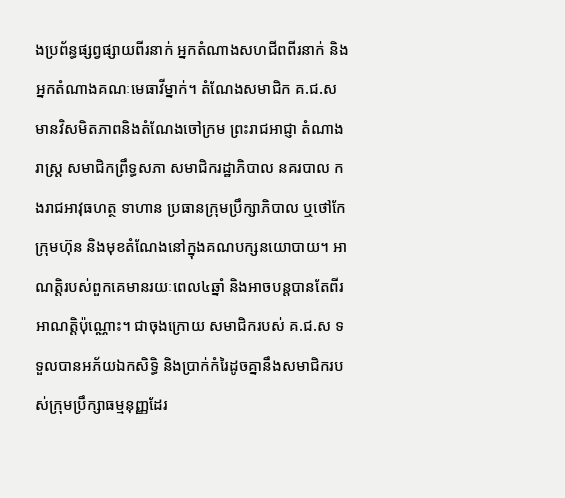ងប្រព័ន្ធផ្សព្វផ្សាយពីរនាក់ អ្នកតំណាងសហជីពពីរនាក់ និងអ្នកតំណាងគណៈមេធាវីម្នាក់។ តំណែងសមាជិក គ.ជ.ស មានវិសមិតភាពនិងតំណែងចៅក្រម ព្រះរាជអាជ្ញា តំណាងរាស្រ្ត សមាជិកព្រឹទ្ធសភា សមាជិករដ្ឋាភិបាល នគរបាល កងរាជអាវុធហត្ថ ទាហាន ប្រធានក្រុមប្រឹក្សាភិបាល ឬថៅកែក្រុមហ៊ុន និងមុខតំណែងនៅក្នុងគណបក្សនយោបាយ។ អាណត្តិរបស់ពួកគេមានរយៈពេល៤ឆ្នាំ និងអាចបន្តបានតែពីរអាណត្តិប៉ុណ្ណោះ។ ជាចុងក្រោយ សមាជិករបស់ គ.ជ.ស ទទួលបានអភ័យឯកសិទ្ធិ និងប្រាក់កំរៃដូចគ្នានឹងសមាជិករបស់ក្រុមប្រឹក្សាធម្មនុញ្ញដែរ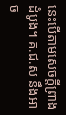នេះបើតាមសេចក្តីព្រាងដំបូង។ គ.ជ.ស នឹងអាច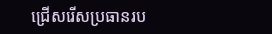ជ្រើសរើសប្រធានរប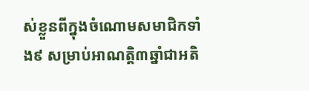ស់ខ្លួនពីក្នុងចំណោមសមាជិកទាំង៩ សម្រាប់អាណត្តិ៣ឆ្នាំជាអតិ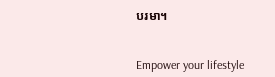បរមា។


Empower your lifestyle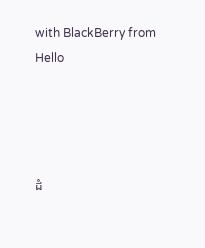with BlackBerry from Hello




ដំ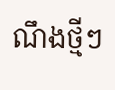ណឹងថ្មីៗ